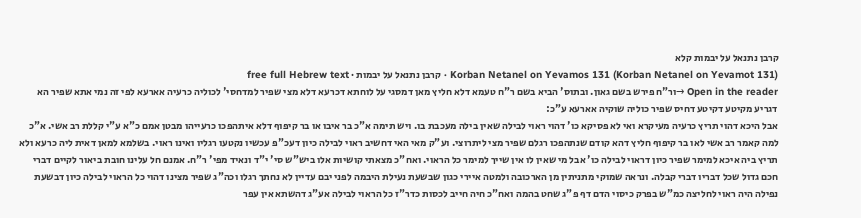קרבן נתנאל על יבמות קלא
Korban Netanel on Yevamos 131 (Korban Netanel on Yevamot 131) · קרבן נתנאל על יבמות · free full Hebrew text
Open in the reader →ור"ח פירש בשם גאון. ובתוס' הביא בשם ר"ח טעמא דלא חליץ מאן דמסגי על לוחתא דכרעא דלא מצי שפיר למדחסי' לכוליה כרעיה אארעא לפי זה נמי אתא שפיר הא דגריע מקיטע דקיטע דחיס שפיר כוליה שוקיה אארעא ע"כ:
אבל היכא דהוי תריץ כרעיה מעיקרא ואי לא פסיקא כו' דהוי ראוי לבילה שאין בילה מעכבת בו. ויש תימה א"כ בר איבו או בר קיפוף דלא איתהפכו כרעייהו מבטן אמם כ"א ע"י קללת רב אשי. א"כ למה קאמר רב אשי לאו בר קיפוף חליץ דהא קודם שנתהפכו רגלם שפיר מצי ליתרוצי. וע"ק מאי האי דחשיב ראוי לבילה כיון דעכ"פ עכשיו נקטעו רגליו ואינו ראוי. בשלמא למאן דאית ליה כרעא ולא תריץ ביה איכא למימר שפיר כיון דראוי לבילה כו' אבל מי שאין לו אין שייך למימר כל הראוי. ואח"כ מצאתי קושיות אלו ביש"ש סי' י"ד ונאיד מפי' ר"ח. אמנם חל עלינו חובת ביאור לקיים דברי חכם גדול שכל דבריו דברי קבלה. ונראה שמוקי מתניתין מן הארכובה ולמטה איירי כגון שבשעת נעילת היבמה לפני יבם עדיין לא נחתך רגלו וכה"ג שפיר מצינו דהוי כל הראוי לבילה כיון דבשעת נפילה היה ראוי לחליצה כמ"ש בפרק כיסוי הדם דף פ"ג שחט בהמה ואח"כ חיה חייב לכסות כדר"ז כל הראוי לבילה אע"ג דהשתא אין עפר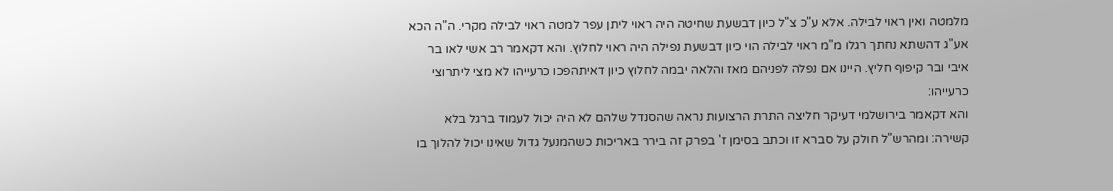מלמטה ואין ראוי לבילה. אלא ע"כ צ"ל כיון דבשעת שחיטה היה ראוי ליתן עפר למטה ראוי לבילה מקרי. ה"ה הכא אע"ג דהשתא נחתך רגלו מ"מ ראוי לבילה הוי כיון דבשעת נפילה היה ראוי לחלוץ. והא דקאמר רב אשי לאו בר איבי ובר קיפוף חליץ. היינו אם נפלה לפניהם מאז והלאה יבמה לחלוץ כיון דאיתהפכו כרעייהו לא מצי ליתרוצי כרעייהו:
והא דקאמר בירושלמי דעיקר חליצה התרת הרצועות נראה שהסנדל שלהם לא היה יכול לעמוד ברגל בלא קשירה: ומהרש"ל חולק על סברא זו וכתב בסימן ז' בפרק זה בירר באריכות כשהמנעל גדול שאינו יכול להלוך בו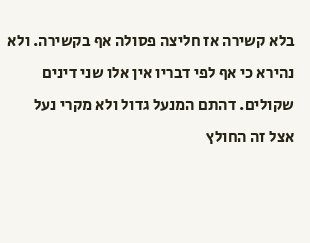בלא קשירה אז חליצה פסולה אף בקשירה. ולא נהירא כי אף לפי דבריו אין אלו שני דינים שקולים. דהתם המנעל גדול ולא מקרי נעל אצל זה החולץ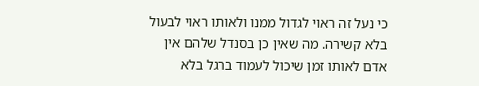כי נעל זה ראוי לגדול ממנו ולאותו ראוי לבעול בלא קשירה. מה שאין כן בסנדל שלהם אין אדם לאותו זמן שיכול לעמוד ברגל בלא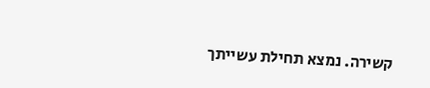קשירה. נמצא תחילת עשייתך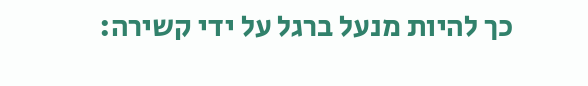כך להיות מנעל ברגל על ידי קשירה: